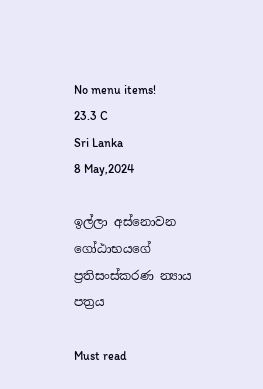No menu items!
23.3 C
Sri Lanka
8 May,2024

ඉල්ලා අස්නොවන ගෝඨාභයගේ ප්‍රතිසංස්කරණ න්‍යාය පත්‍රය

Must read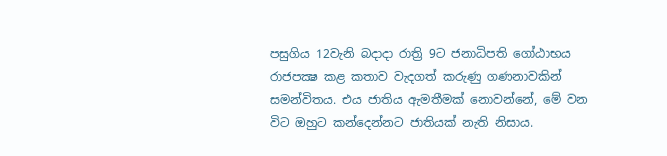පසුගිය 12වැනි බදාදා රාත්‍රි 9ට ජනාධිපති ගෝඨාභය රාජපක්‍ෂ කළ කතාව වැදගත් කරුණු ගණනාවකින් සමන්විතය. එය ජාතිය ඇමතීමක් නොවන්නේ, මේ වන විට ඔහුට කන්දෙන්නට ජාතියක් නැති නිසාය.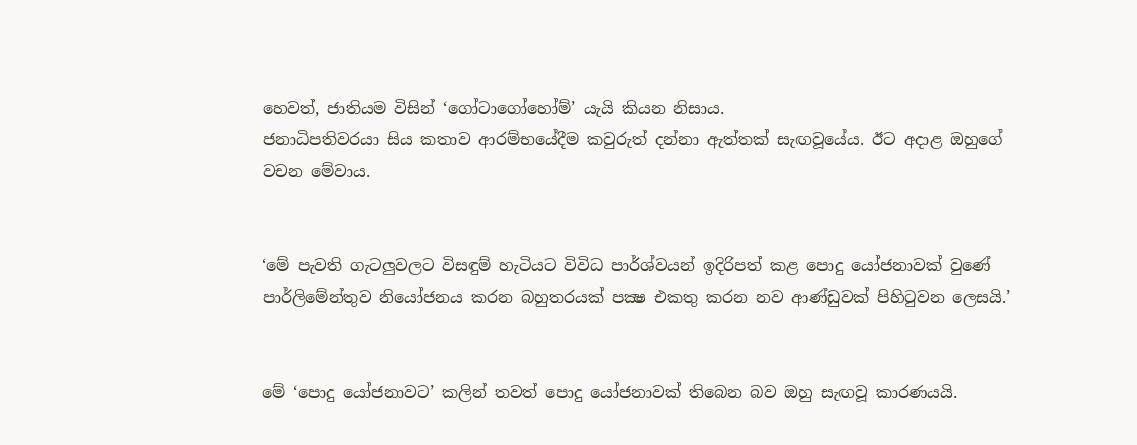හෙවත්, ජාතියම විසින් ‘ගෝටාගෝහෝම්’ යැයි කියන නිසාය.
ජනාධිපතිවරයා සිය කතාව ආරම්භයේදීම කවුරුත් දන්නා ඇත්තක් සැඟවූයේය. ඊට අදාළ ඔහුගේ වචන මේවාය.


‘මේ පැවති ගැටලුවලට විසඳුම් හැටියට විවිධ පාර්ශ්වයන් ඉදිරිපත් කළ පොදු යෝජනාවක් වුණේ පාර්ලිමේන්තුව නියෝජනය කරන බහුතරයක් පක්‍ෂ එකතු කරන නව ආණ්ඩුවක් පිහිටුවන ලෙසයි.’


මේ ‘පොදු යෝජනාවට’ කලින් තවත් පොදු යෝජනාවක් තිබෙන බව ඔහු සැඟවූ කාරණයයි.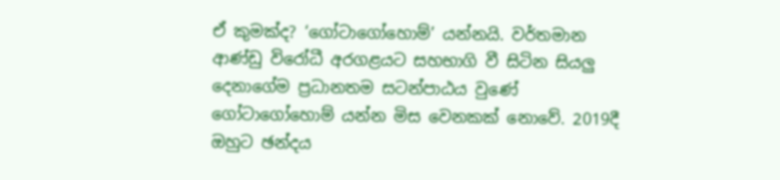ඒ කුමක්ද? ‘ගෝටාගෝහොම්’ යන්නයි. වර්තමාන ආණ්ඩු විරෝධී අරගළයට සහභාගි වී සිටින සියලු දෙනාගේම ප්‍රධානතම සටන්පාඨය වුණේ ගෝටාගෝහොම් යන්න මිස වෙනකක් නොවේ. 2019දී ඔහුට ඡන්දය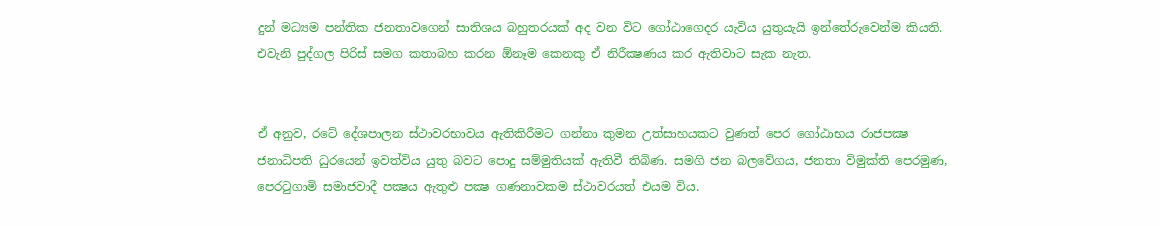දුන් මධ්‍යම පන්තික ජනතාවගෙන් සාතිශය බහුතරයක් අද වන විට ගෝඨාගෙදර යැවිය යුතුයැයි ඉන්තේරුවෙන්ම කියති. එවැනි පුද්ගල පිරිස් සමග කතාබහ කරන ඕනෑම කෙනකු ඒ නිරීක්‍ෂණය කර ඇතිවාට සැක නැත.


ඒ අනුව, රටේ දේශපාලන ස්ථාවරභාවය ඇතිකිරීමට ගන්නා කුමන උත්සාහයකට වුණත් පෙර ගෝඨාභය රාජපක්‍ෂ ජනාධිපති ධුරයෙන් ඉවත්විය යුතු බවට පොදු සම්මුතියක් ඇතිවී තිබිණ. සමගි ජන බලවේගය, ජනතා විමුක්ති පෙරමුණ, පෙරටුගාමි සමාජවාදී පක්‍ෂය ඇතුළු පක්‍ෂ ගණනාවකම ස්ථාවරයත් එයම විය.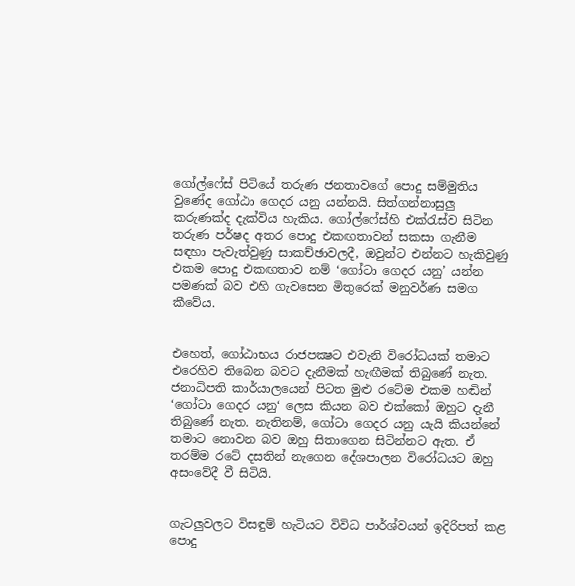ගෝල්ෆේස් පිටියේ තරුණ ජනතාවගේ පොදු සම්මුතිය වුණේද ගෝඨා ගෙදර යනු යන්නයි. සිත්ගන්නාසුලු කරුණක්ද දැක්විය හැකිය. ගෝල්ෆේස්හි එක්රැස්ව සිටින තරුණ පර්ෂද අතර පොදු එකඟතාවන් සකසා ගැනීම සඳහා පැවැත්වුණු සාකච්ඡාවලදී, ඔවුන්ට එන්නට හැකිවුණු එකම පොදු එකඟතාව නම් ‘ගෝටා ගෙදර යනු’ යන්න පමණක් බව එහි ගැවසෙන මිතුරෙක් මනුවර්ණ සමග කීවේය.


එහෙත්, ගෝඨාභය රාජපක්‍ෂට එවැනි විරෝධයක් තමාට එරෙහිව තිබෙන බවට දැනීමක් හැඟීමක් තිබුණේ නැත. ජනාධිපති කාර්යාලයෙන් පිටත මුළු රටේම එකම හඬින් ‘ගෝටා ගෙදර යනු‘ ලෙස කියන බව එක්කෝ ඔහුට දැනී තිබුණේ නැත. නැතිනම්, ගෝටා ගෙදර යනු යැයි කියන්නේ තමාට නොවන බව ඔහු සිතාගෙන සිටින්නට ඇත. ඒ තරම්ම රටේ දසතින් නැගෙන දේශපාලන විරෝධයට ඔහු අසංවේදී වී සිටියි.


ගැටලුවලට විසඳුම් හැටියට විවිධ පාර්ශ්වයන් ඉදිරිපත් කළ පොදු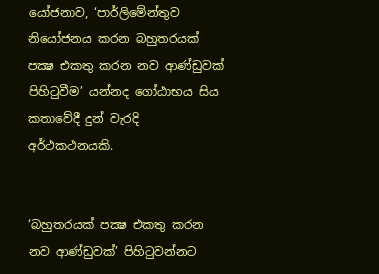යෝජනාව, ‘පාර්ලිමේන්තුව නියෝජනය කරන බහුතරයක් පක්‍ෂ එකතු කරන නව ආණ්ඩුවක් පිහිටුවීම’ යන්නද ගෝඨාභය සිය කතාවේදී දුන් වැරදි අර්ථකථනයකි.


‘බහුතරයක් පක්‍ෂ එකතු කරන නව ආණ්ඩුවක්’ පිහිටුවන්නට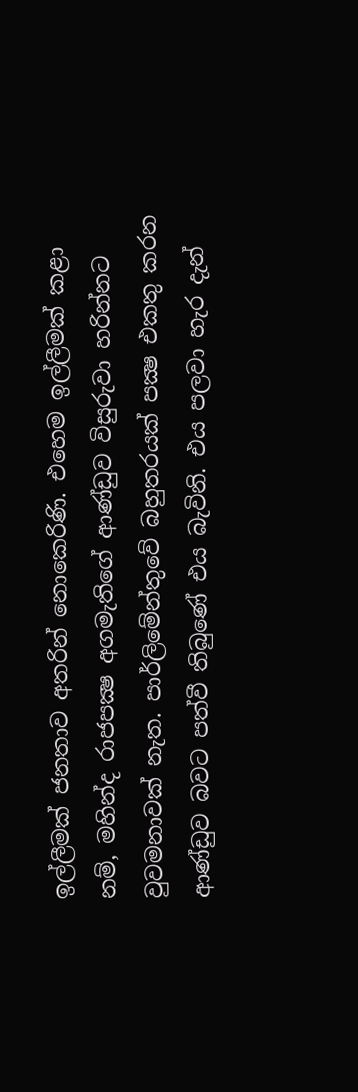ඉල්ලීමක් ජනතාව අතරින් නොකෙරිණි. එහෙම ඉල්ලීමක් කළා නම්, මහින්ද රාජපක්‍ෂ අගමැතිගේ ආණ්ඩුව විසුරුවා හරින්නට වුවමනාවක් නැත. පාර්ලිමේන්තුවේ බහුතරයක් පක්‍ෂ එකතු කරන ආණ්ඩුව බවට පත්වී තිබුණේ එය බැවිනි. එය පලවා හැර දැන්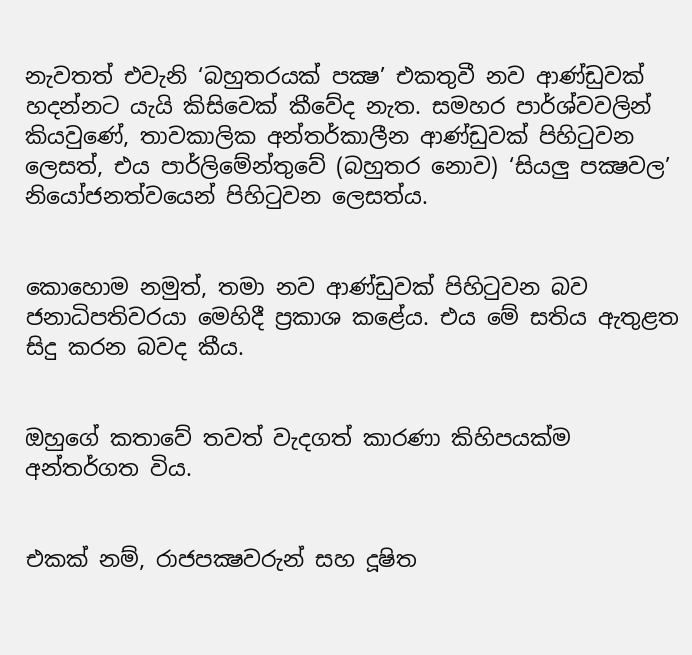නැවතත් එවැනි ‘බහුතරයක් පක්‍ෂ’ එකතුවී නව ආණ්ඩුවක් හදන්නට යැයි කිසිවෙක් කීවේද නැත. සමහර පාර්ශ්වවලින් කියවුණේ, තාවකාලික අන්තර්කාලීන ආණ්ඩුවක් පිහිටුවන ලෙසත්, එය පාර්ලිමේන්තුවේ (බහුතර නොව) ‘සියලු පක්‍ෂවල’ නියෝජනත්වයෙන් පිහිටුවන ලෙසත්ය.


කොහොම නමුත්, තමා නව ආණ්ඩුවක් පිහිටුවන බව ජනාධිපතිවරයා මෙහිදී ප්‍රකාශ කළේය. එය මේ සතිය ඇතුළත සිදු කරන බවද කීය.


ඔහුගේ කතාවේ තවත් වැදගත් කාරණා කිහිපයක්ම අන්තර්ගත විය.


එකක් නම්, රාජපක්‍ෂවරුන් සහ දූෂිත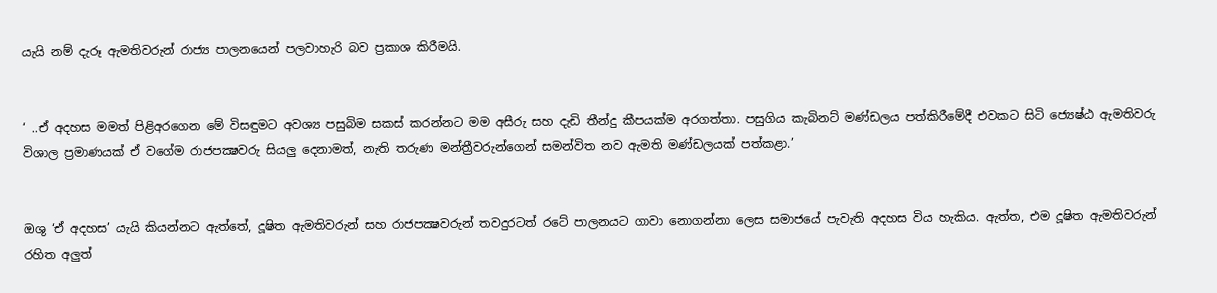යැයි නම් දැරූ ඇමතිවරුන් රාජ්‍ය පාලනයෙන් පලවාහැරි බව ප්‍රකාශ කිරීමයි.


‘ ..ඒ අදහස මමත් පිළිඅරගෙන මේ විසඳුමට අවශ්‍ය පසුබිම සකස් කරන්නට මම අසීරු සහ දැඩි තීන්දු කීපයක්ම අරගත්තා. පසුගිය කැබිනට් මණ්ඩලය පත්කිරීමේදී එවකට සිටි ජ්‍යෙෂ්ඨ ඇමතිවරු විශාල ප්‍රමාණයක් ඒ වගේම රාජපක්‍ෂවරු සියලු දෙනාමත්, නැති තරුණ මන්ත්‍රීවරුන්ගෙන් සමන්විත නව ඇමති මණ්ඩලයක් පත්කළා.’


ඔශු ‘ඒ අදහස’ යැයි කියන්නට ඇත්තේ, දූෂිත ඇමතිවරුන් සහ රාජපක්‍ෂවරුන් තවදුරටත් රටේ පාලනයට ගාවා නොගන්නා ලෙස සමාජයේ පැවැති අදහස විය හැකිය. ඇත්ත, එම දූෂිත ඇමතිවරුන් රහිත අලුත්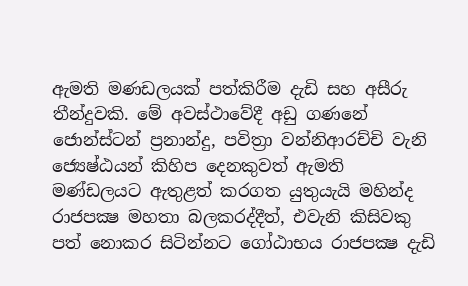ඇමති මණඩලයක් පත්කිරීම දැඩි සහ අසීරු තීන්දුවකි. මේ අවස්ථාවේදී අඩු ගණනේ ජොන්ස්ටන් ප්‍රනාන්දු, පවිත්‍රා වන්නිආරච්චි වැනි ජ්‍යෙෂ්ඨයන් කිහිප දෙනකුවත් ඇමති මණ්ඩලයට ඇතුළත් කරගත යුතුයැයි මහින්ද රාජපක්‍ෂ මහතා බලකරද්දීත්, එවැනි කිසිවකු පත් නොකර සිටින්නට ගෝඨාභය රාජපක්‍ෂ දැඩි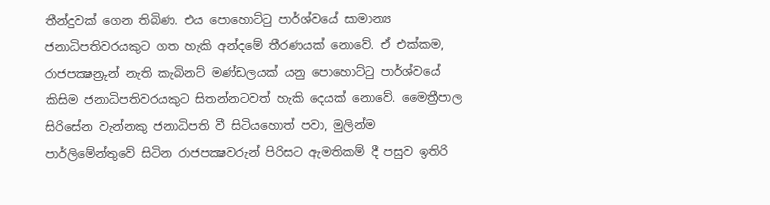තීන්දුවක් ගෙන තිබිණ. එය පොහොට්ටු පාර්ශ්වයේ සාමාන්‍ය ජනාධිපතිවරයකුට ගත හැකි අන්දමේ තීරණයක් නොවේ. ඒ එක්කම, රාජපක්‍ෂන්‍රුන් නැති කැබිනට් මණ්ඩලයක් යනු පොහොට්ටු පාර්ශ්වයේ කිසිම ජනාධිපතිවරයකුට සිතන්නටවත් හැකි දෙයක් නොවේ. මෛත්‍රීපාල සිරිසේන වැන්නකු ජනාධිපති වී සිටියහොත් පවා, මුලින්ම පාර්ලිමේන්තුවේ සිටින රාජපක්‍ෂවරුන් පිරිසට ඇමතිකම් දී පසුව ඉතිරි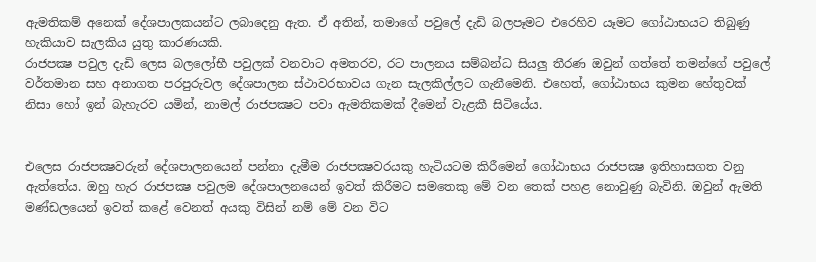ඇමතිකම් අනෙක් දේශපාලකයන්ට ලබාදෙනු ඇත. ඒ අතින්, තමාගේ පවුලේ දැඩි බලපෑමට එරෙහිව යෑමට ගෝඨාභයට තිබුණු හැකියාව සැලකිය යුතු කාරණයකි.
රාජපක්‍ෂ පවුල දැඩි ලෙස බලලෝභී පවුලක් වනවාට අමතරව, රට පාලනය සම්බන්ධ සියලු තීරණ ඔවුන් ගත්තේ තමන්ගේ පවුලේ වර්තමාන සහ අනාගත පරපුරුවල දේශපාලන ස්ථාවරභාවය ගැන සැලකිල්ලට ගැනීමෙනි. එහෙත්, ගෝඨාභය කුමන හේතුවක් නිසා හෝ ඉන් බැහැරව යමින්, නාමල් රාජපක්‍ෂට පවා ඇමතිකමක් දීමෙන් වැළකී සිටියේය.


එලෙස රාජපක්‍ෂවරුන් දේශපාලනයෙන් පන්නා දැමීම රාජපක්‍ෂවරයකු හැටියටම කිරීමෙන් ගෝඨාභය රාජපක්‍ෂ ඉතිහාසගත වනු ඇත්තේය. ඔහු හැර රාජපක්‍ෂ පවුලම දේශපාලනයෙන් ඉවත් කිරීමට සමතෙකු මේ වන තෙක් පහළ නොවුණු බැවිනි. ඔවුන් ඇමති මණ්ඩලයෙන් ඉවත් කළේ වෙනත් අයකු විසින් නම් මේ වන විට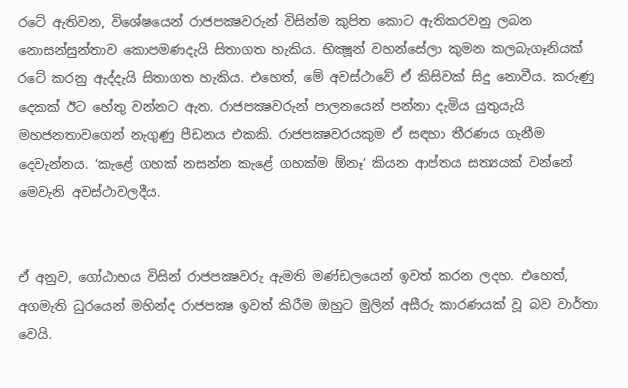රටේ ඇතිවන, විශේෂයෙන් රාජපක්‍ෂවරුන් විසින්ම කුපිත කොට ඇතිකරවනු ලබන නොසන්සුන්තාව කොපමණදැයි සිතාගත හැකිය. භික්‍ෂූන් වහන්සේලා කුමන කලබැගෑනියක් රටේ කරනු ඇද්දැයි සිතාගත හැකිය. එහෙත්, මේ අවස්ථාවේ ඒ කිසිවක් සිදු නොවීය. කරුණු දෙකක් ඊට හේතු වන්නට ඇත. රාජපක්‍ෂවරුන් පාලනයෙන් පන්නා දැමිය යුතුයැයි මහජනතාවගෙන් නැගුණු පීඩනය එකකි. රාජපක්‍ෂවරයකුම ඒ සඳහා තීරණය ගැනීම දෙවැන්නය. ‘කැළේ ගහක් නසන්න කැළේ ගහක්ම ඕනෑ‘ කියන ආප්තය සත්‍යයක් වන්නේ මෙවැනි අවස්ථාවලදීය.


ඒ අනුව, ගෝඨාභය විසින් රාජපක්‍ෂවරු ඇමති මණ්ඩලයෙන් ඉවත් කරන ලදහ. එහෙත්, අගමැති ධුරයෙන් මහින්ද රාජපක්‍ෂ ඉවත් කිරීම ඔහුට මුලින් අසීරු කාරණයක් වූ බව වාර්තා වෙයි.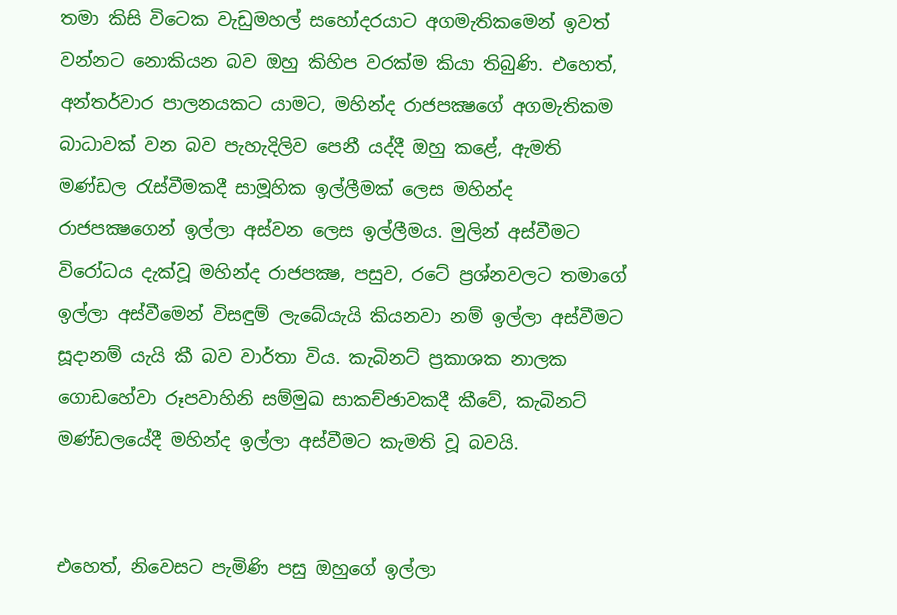තමා කිසි විටෙක වැඩුමහල් සහෝදරයාට අගමැතිකමෙන් ඉවත් වන්නට නොකියන බව ඔහු කිහිප වරක්ම කියා තිබුණි. එහෙත්, අන්තර්වාර පාලනයකට යාමට, මහින්ද රාජපක්‍ෂගේ අගමැතිකම බාධාවක් වන බව පැහැදිලිව පෙනී යද්දී ඔහු කළේ, ඇමති මණ්ඩල රැස්වීමකදී සාමූහික ඉල්ලීමක් ලෙස මහින්ද රාජපක්‍ෂගෙන් ඉල්ලා අස්වන ලෙස ඉල්ලීමය. මුලින් අස්වීමට විරෝධය දැක්වූ මහින්ද රාජපක්‍ෂ, පසුව, රටේ ප්‍රශ්නවලට තමාගේ ඉල්ලා අස්වීමෙන් විසඳුම් ලැබේයැයි කියනවා නම් ඉල්ලා අස්වීමට සූදානම් යැයි කී බව වාර්තා විය. කැබිනට් ප්‍රකාශක නාලක ගොඩහේවා රූපවාහිනි සම්මුඛ සාකච්ඡාවකදී කීවේ, කැබිනට් මණ්ඩලයේදී මහින්ද ඉල්ලා අස්වීමට කැමති වූ බවයි.


එහෙත්, නිවෙසට පැමිණි පසු ඔහුගේ ඉල්ලා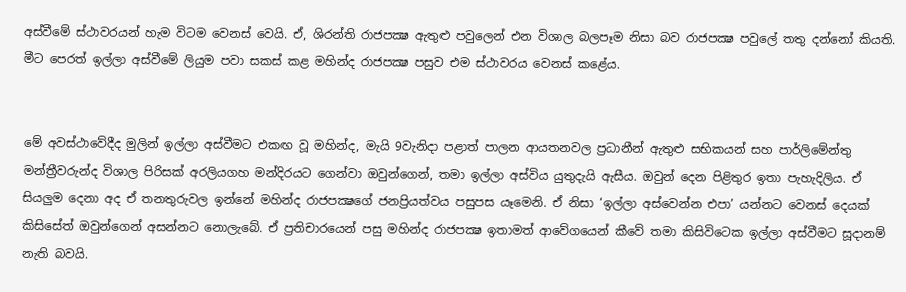අස්වීමේ ස්ථාවරයන් හැම විටම වෙනස් වෙයි. ඒ, ශිරන්ති රාජපක්‍ෂ ඇතුළු පවුලෙන් එන විශාල බලපෑම නිසා බව රාජපක්‍ෂ පවුලේ තතු දන්නෝ කියති. මීට පෙරත් ඉල්ලා අස්වීමේ ලියුම පවා සකස් කළ මහින්ද රාජපක්‍ෂ පසුව එම ස්ථාවරය වෙනස් කළේය.


මේ අවස්ථාවේදීද මුලින් ඉල්ලා අස්වීමට එකඟ වූ මහින්ද, මැයි 9වැනිදා පළාත් පාලන ආයතනවල ප්‍රධානීන් ඇතුළු සභිකයන් සහ පාර්ලිමේන්තු මන්ත්‍රීවරුන්ද විශාල පිරිසක් අරලියගහ මන්දිරයට ගෙන්වා ඔවුන්ගෙන්, තමා ඉල්ලා අස්විය යුතුදැයි ඇසීය. ඔවුන් දෙන පිළිතුර ඉතා පැහැදිලිය. ඒ සියලුම දෙනා අද ඒ තනතුරුවල ඉන්නේ මහින්ද රාජපක්‍ෂගේ ජනප්‍රියත්වය පසුපස යෑමෙනි. ඒ නිසා ‘ඉල්ලා අස්වෙන්න එපා’ යන්නට වෙනස් දෙයක් කිසිසේත් ඔවුන්ගෙන් අසන්නට නොලැබේ. ඒ ප්‍රතිචාරයෙන් පසු මහින්ද රාජපක්‍ෂ ඉතාමත් ආවේගයෙන් කීවේ තමා කිසිවිටෙක ඉල්ලා අස්වීමට සූදානම් නැති බවයි.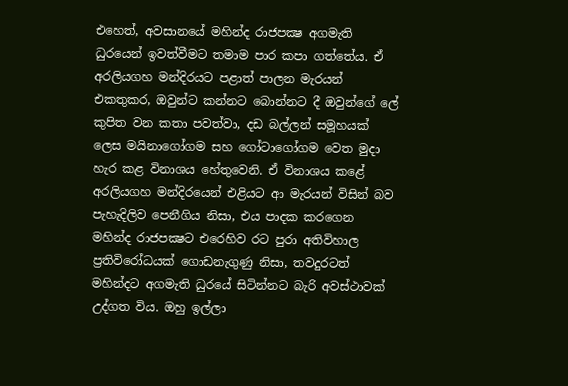එහෙත්, අවසානයේ මහින්ද රාජපක්‍ෂ අගමැති ධුරයෙන් ඉවත්වීමට තමාම පාර කපා ගත්තේය. ඒ අරලියගහ මන්දිරයට පළාත් පාලන මැරයන් එකතුකර, ඔවුන්ට කන්නට බොන්නට දී ඔවුන්ගේ ලේ කුපිත වන කතා පවත්වා, දඩ බල්ලන් සමූහයක් ලෙස මයිනාගෝගම සහ ගෝටාගෝගම වෙත මුදා හැර කළ විනාශය හේතුවෙනි. ඒ විනාශය කළේ අරලියගහ මන්දිරයෙන් එළියට ආ මැරයන් විසින් බව පැහැදිලිව පෙනීගිය නිසා, එය පාදක කරගෙන මහින්ද රාජපක්‍ෂට එරෙහිව රට පුරා අතිවිහාල ප්‍රතිවිරෝධයක් ගොඩනැගුණු නිසා, තවදුරටත් මහින්දට අගමැති ධුරයේ සිටින්නට බැරි අවස්ථාවක් උද්ගත විය. ඔහු ඉල්ලා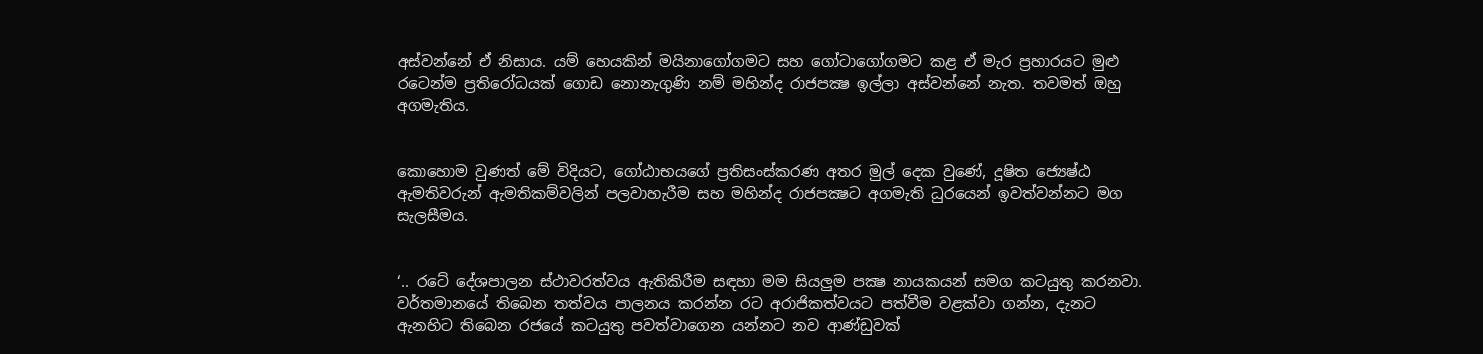අස්වන්නේ ඒ නිසාය. යම් හෙයකින් මයිනාගෝගමට සහ ගෝටාගෝගමට කළ ඒ මැර ප්‍රහාරයට මුළු රටෙන්ම ප්‍රතිරෝධයක් ගොඩ නොනැගුණි නම් මහින්ද රාජපක්‍ෂ ඉල්ලා අස්වන්නේ නැත. තවමත් ඔහු අගමැතිය.


කොහොම වුණත් මේ විදියට, ගෝඨාභයගේ ප්‍රතිසංස්කරණ අතර මුල් දෙක වුණේ, දූෂිත ජ්‍යෙෂ්ඨ ඇමතිවරුන් ඇමතිකම්වලින් පලවාහැරීම සහ මහින්ද රාජපක්‍ෂට අගමැති ධුරයෙන් ඉවත්වන්නට මග සැලසීමය.


‘.. රටේ දේශපාලන ස්ථාවරත්වය ඇතිකිරීම සඳහා මම සියලුම පක්‍ෂ නායකයන් සමග කටයුතු කරනවා. වර්තමානයේ තිබෙන තත්වය පාලනය කරන්න රට අරාජිකත්වයට පත්වීම වළක්වා ගන්න, දැනට ඇනහිට තිබෙන රජයේ කටයුතු පවත්වාගෙන යන්නට නව ආණ්ඩුවක්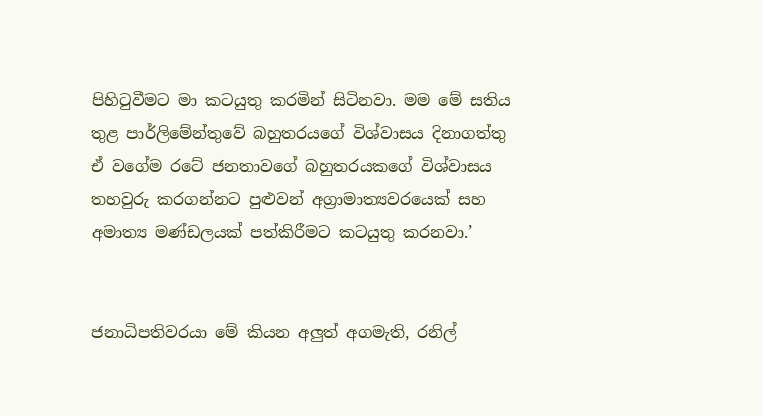පිහිටුවීමට මා කටයුතු කරමින් සිටිනවා. මම මේ සතිය තුළ පාර්ලිමේන්තුවේ බහුතරයගේ විශ්වාසය දිනාගත්තු ඒ වගේම රටේ ජනතාවගේ බහුතරයකගේ විශ්වාසය තහවුරු කරගන්නට පුළුවන් අග්‍රාමාත්‍යවරයෙක් සහ අමාත්‍ය මණ්ඩලයක් පත්කිරීමට කටයුතු කරනවා.’


ජනාධිපතිවරයා මේ කියන අලුත් අගමැති, රනිල්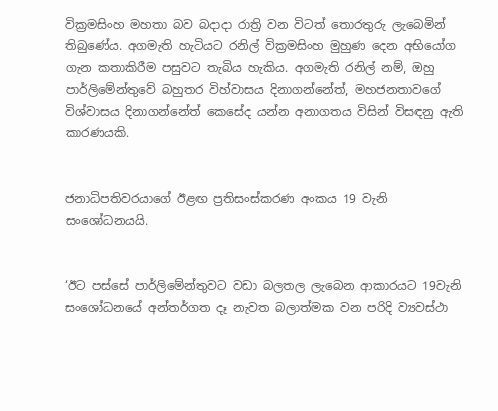වික්‍රමසිංහ මහතා බව බදාදා රාත්‍රි වන විටත් තොරතුරු ලැබෙමින් තිබුණේය. අගමැති හැටියට රනිල් වික්‍රමසිංහ මුහුණ දෙන අභියෝග ගැන කතාකිරීම පසුවට තැබිය හැකිය. අගමැති රනිල් නම්, ඔහු පාර්ලිමේන්තුවේ බහුතර විහ්වාසය දිනාගන්නේත්, මහජනතාවගේ විශ්වාසය දිනාගන්නේත් කෙසේද යන්න අනාගතය විසින් විසඳනු ඇති කාරණයකි.


ජනාධිපතිවරයාගේ ඊළඟ ප්‍රතිසංස්කරණ අංකය 19 වැනි සංශෝධනයයි.


‘ඊට පස්සේ පාර්ලිමේන්තුවට වඩා බලතල ලැබෙන ආකාරයට 19වැනි සංශෝධනයේ අන්තර්ගත දෑ නැවත බලාත්මක වන පරිදි ව්‍යවස්ථා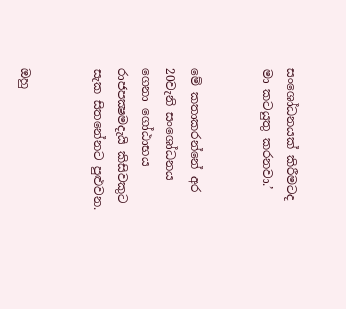සංශෝධනයක් කිරීමටද මා කටයුතු කරනවා.’


මේ කතාකරන්නේ අර 20වැනි සංශෝධනය ගෙනා ගෝඨාභය රාජපක්‍ෂමදැයි කිසිවකුට සැක සිතනේනට පුළුවන.


ඔහු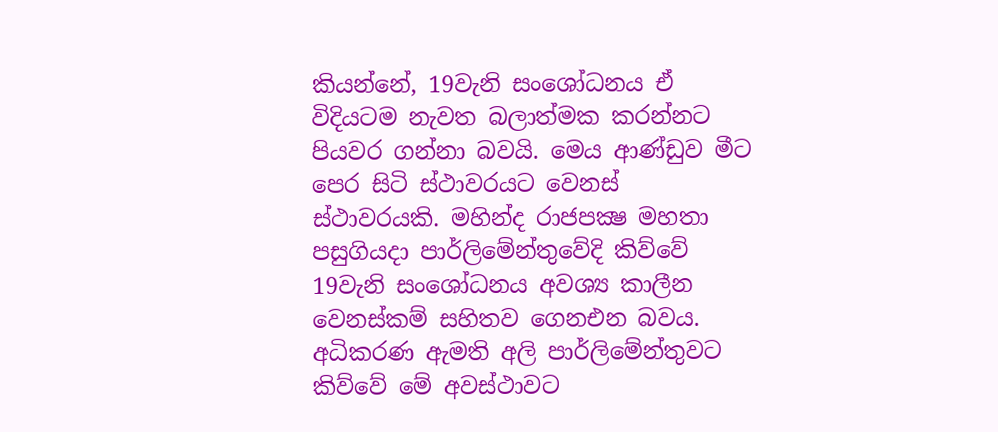කියන්නේ, 19වැනි සංශෝධනය ඒ විදියටම නැවත බලාත්මක කරන්නට පියවර ගන්නා බවයි. මෙය ආණ්ඩුව මීට පෙර සිටි ස්ථාවරයට වෙනස් ස්ථාවරයකි. මහින්ද රාජපක්‍ෂ මහතා පසුගියදා පාර්ලිමේන්තුවේදි කිව්වේ 19වැනි සංශෝධනය අවශ්‍ය කාලීන වෙනස්කම් සහිතව ගෙනඑන බවය. අධිකරණ ඇමති අලි පාර්ලිමේන්තුවට කිව්වේ මේ අවස්ථාවට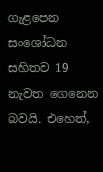ගැළපෙන සංශෝධන සහිතව 19 නැවත ගෙනෙන බවයි. එහෙත්,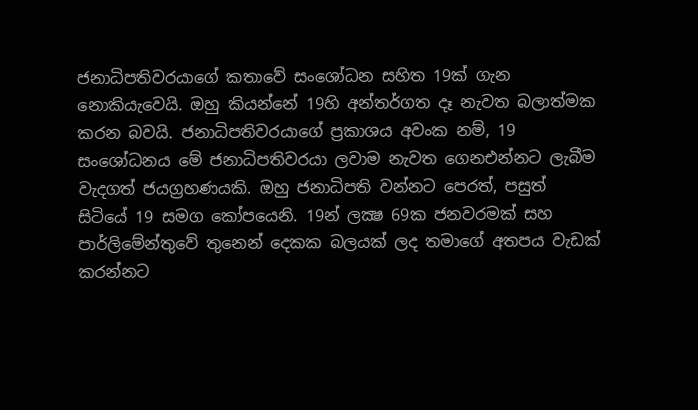ජනාධිපතිවරයාගේ කතාවේ සංශෝධන සහිත 19ක් ගැන නොකියැවෙයි. ඔහු කියන්නේ 19හි අන්තර්ගත දෑ නැවත බලාත්මක කරන බවයි. ජනාධිපතිවරයාගේ ප්‍රකාශය අවංක නම්, 19 සංශෝධනය මේ ජනාධිපතිවරයා ලවාම නැවත ගෙනඑන්නට ලැබීම වැදගත් ජයග්‍රහණයකි. ඔහු ජනාධිපති වන්නට පෙරත්, පසුත් සිටියේ 19 සමග කෝපයෙනි. 19න් ලක්‍ෂ 69ක ජනවරමක් සහ පාර්ලිමේන්තුවේ තුනෙන් දෙකක බලයක් ලද තමාගේ අතපය වැඩක් කරන්නට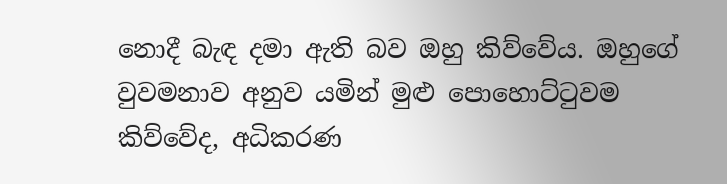නොදී බැඳ දමා ඇති බව ඔහු කිව්වේය. ඔහුගේ වුවමනාව අනුව යමින් මුළු පොහොට්ටුවම කිව්වේද, අධිකරණ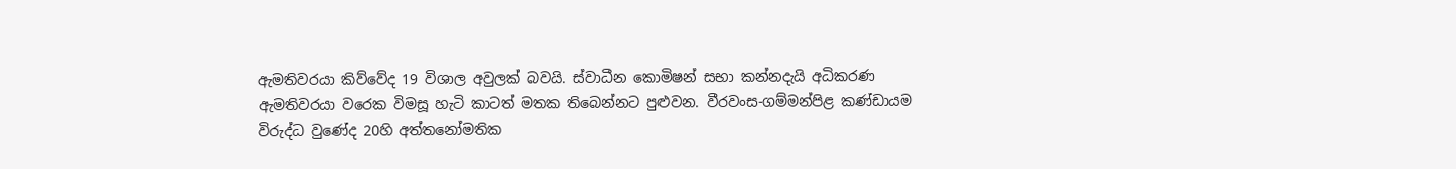ඇමතිවරයා කිව්වේද 19 විශාල අවුලක් බවයි. ස්වාධීන කොමිෂන් සභා කන්නදැයි අධිකරණ ඇමතිවරයා වරෙක විමසූ හැටි කාටත් මතක තිබෙන්නට පුළුවන. වීරවංස-ගම්මන්පිළ කණ්ඩායම විරුද්ධ වුණේද 20හි අත්තනෝමතික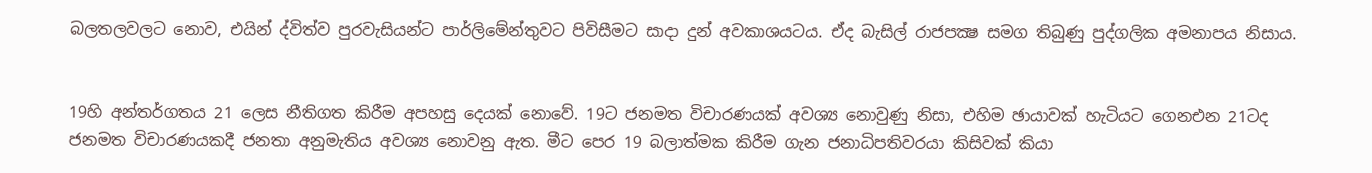බලතලවලට නොව, එයින් ද්විත්ව පුරවැසියන්ට පාර්ලිමේන්තුවට පිවිසීමට සාදා දුන් අවකාශයටය. ඒද බැසිල් රාජපක්‍ෂ සමග තිබුණු පුද්ගලික අමනාපය නිසාය.


19හි අන්තර්ගතය 21 ලෙස නීතිගත කිරීම අපහසු දෙයක් නොවේ. 19ට ජනමත විචාරණයක් අවශ්‍ය නොවුණු නිසා, එහිම ඡායාවක් හැටියට ගෙනඑන 21ටද ජනමත විචාරණයකදී ජනතා අනුමැතිය අවශ්‍ය නොවනු ඇත. මීට පෙර 19 බලාත්මක කිරීම ගැන ජනාධිපතිවරයා කිසිවක් කියා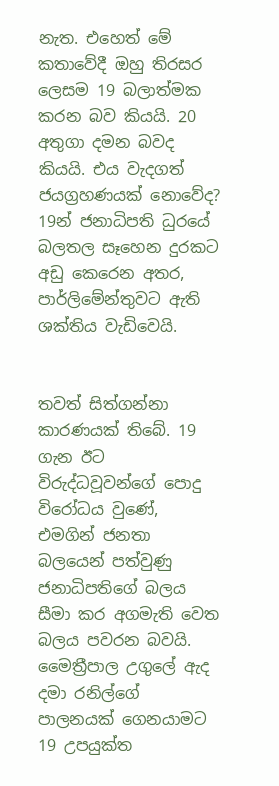නැත. එහෙත් මේ කතාවේදී ඔහු තිරසර ලෙසම 19 බලාත්මක කරන බව කියයි. 20 අතුගා දමන බවද කියයි. එය වැදගත් ජයග්‍රහණයක් නොවේද? 19න් ජනාධිපති ධුරයේ බලතල සෑහෙන දුරකට අඩු කෙරෙන අතර, පාර්ලිමේන්තුවට ඇති ශක්තිය වැඩිවෙයි.


තවත් සිත්ගන්නා කාරණයක් තිබේ. 19 ගැන ඊට විරුද්ධවූවන්ගේ පොදු විරෝධය වුණේ, එමගින් ජනතා බලයෙන් පත්වුණු ජනාධිපතිගේ බලය සීමා කර අගමැති වෙත බලය පවරන බවයි. මෛත්‍රීපාල උගුලේ ඇද දමා රනිල්ගේ පාලනයක් ගෙනයාමට 19 උපයුක්ත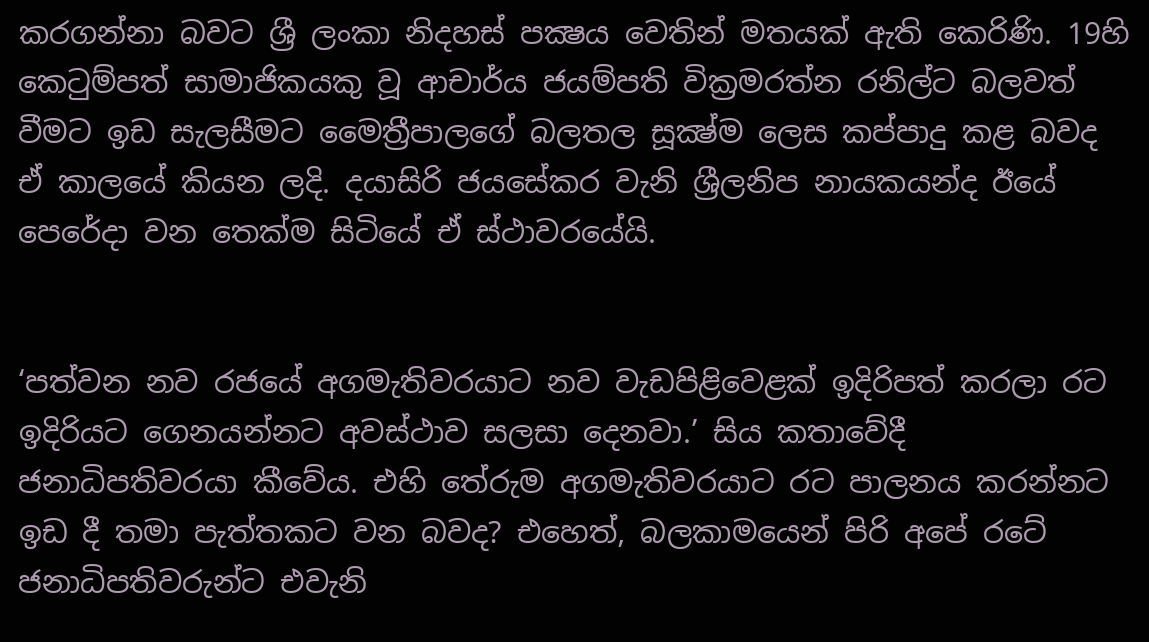කරගන්නා බවට ශ්‍රී ලංකා නිදහස් පක්‍ෂය වෙතින් මතයක් ඇති කෙරිණි. 19හි කෙටුම්පත් සාමාජිකයකු වූ ආචාර්ය ජයම්පති වික්‍රමරත්න රනිල්ට බලවත් වීමට ඉඩ සැලසීමට මෛත්‍රීපාලගේ බලතල සූක්‍ෂ්ම ලෙස කප්පාදු කළ බවද ඒ කාලයේ කියන ලදි. දයාසිරි ජයසේකර වැනි ශ්‍රීලනිප නායකයන්ද ඊයේ පෙරේදා වන තෙක්ම සිටියේ ඒ ස්ථාවරයේයි.


‘පත්වන නව රජයේ අගමැතිවරයාට නව වැඩපිළිවෙළක් ඉදිරිපත් කරලා රට ඉදිරියට ගෙනයන්නට අවස්ථාව සලසා දෙනවා.’ සිය කතාවේදී ජනාධිපතිවරයා කීවේය. එහි තේරුම අගමැතිවරයාට රට පාලනය කරන්නට ඉඩ දී තමා පැත්තකට වන බවද? එහෙත්, බලකාමයෙන් පිරි අපේ රටේ ජනාධිපතිවරුන්ට එවැනි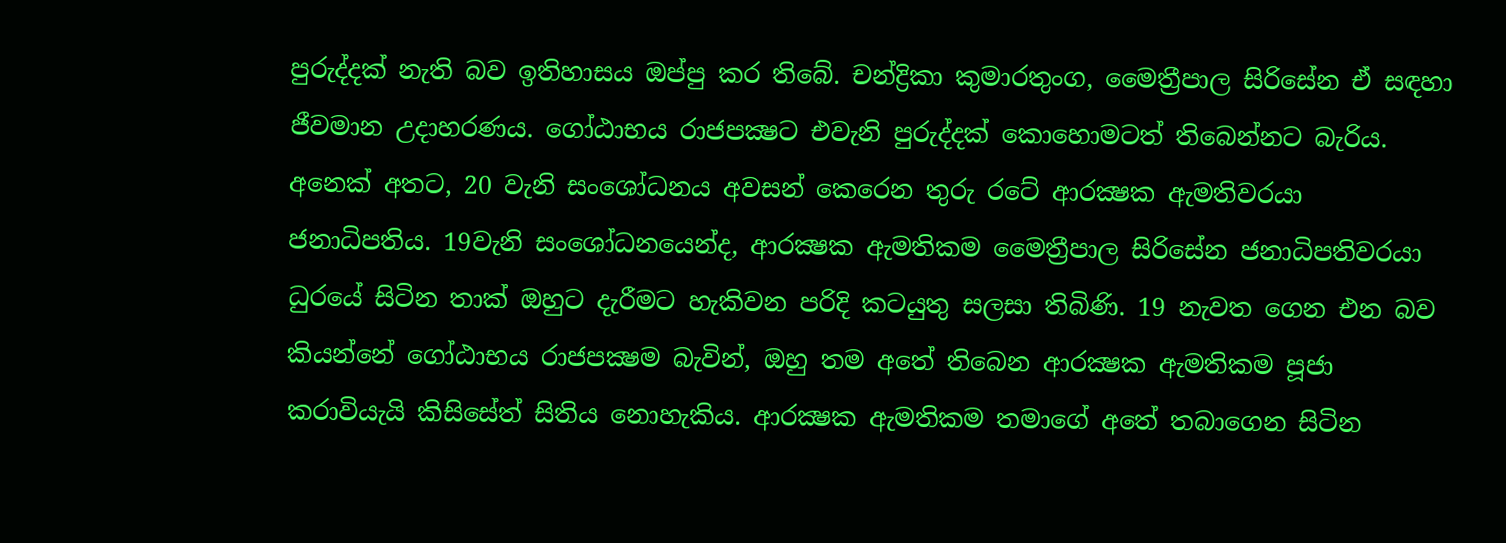පුරුද්දක් නැති බව ඉතිහාසය ඔප්පු කර තිබේ. චන්ද්‍රිකා කුමාරතුංග, මෛත්‍රීපාල සිරිසේන ඒ සඳහා ජීවමාන උදාහරණය. ගෝඨාභය රාජපක්‍ෂට එවැනි පුරුද්දක් කොහොමටත් තිබෙන්නට බැරිය. අනෙක් අතට, 20 වැනි සංශෝධනය අවසන් කෙරෙන තුරු රටේ ආරක්‍ෂක ඇමතිවරයා ජනාධිපතිය. 19වැනි සංශෝධනයෙන්ද, ආරක්‍ෂක ඇමතිකම මෛත්‍රීපාල සිරිසේන ජනාධිපතිවරයා ධුරයේ සිටින තාක් ඔහුට දැරීමට හැකිවන පරිදි කටයුතු සලසා තිබිණි. 19 නැවත ගෙන එන බව කියන්නේ ගෝඨාභය රාජපක්‍ෂම බැවින්, ඔහු තම අතේ තිබෙන ආරක්‍ෂක ඇමතිකම පූජා කරාවියැයි කිසිසේත් සිතිය නොහැකිය. ආරක්‍ෂක ඇමතිකම තමාගේ අතේ තබාගෙන සිටින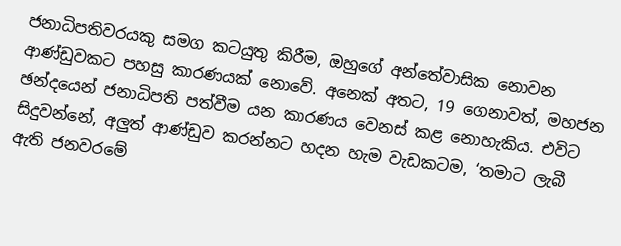ජනාධිපතිවරයකු සමග කටයුතු කිරීම, ඔහුගේ අන්තේවාසික නොවන ආණ්ඩුවකට පහසු කාරණයක් නොවේ. අනෙක් අතට, 19 ගෙනාවත්, මහජන ඡන්දයෙන් ජනාධිපති පත්වීම යන කාරණය වෙනස් කළ නොහැකිය. එවිට සිදුවන්නේ, අලුත් ආණ්ඩුව කරන්නට හදන හැම වැඩකටම, ‘තමාට ලැබී ඇති ජනවරමේ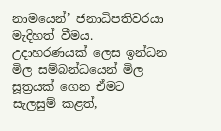නාමයෙන්’ ජනාධිපතිවරයා මැදිහත් වීමය. උදාහරණයක් ලෙස ඉන්ධන මිල සම්බන්ධයෙන් මිල සූත්‍රයක් ගෙන ඒමට සැලසුම් කළත්,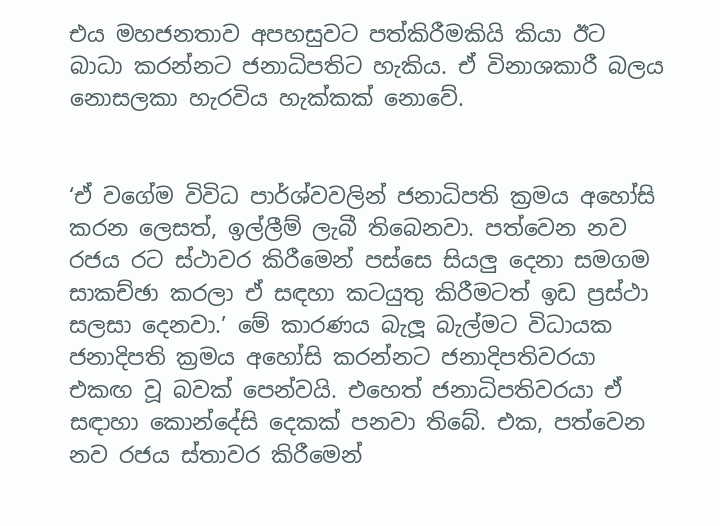එය මහජනතාව අපහසුවට පත්කිරීමකියි කියා ඊට බාධා කරන්නට ජනාධිපතිට හැකිය. ඒ විනාශකාරී බලය නොසලකා හැරවිය හැක්කක් නොවේ.


‘ඒ වගේම විවිධ පාර්ශ්වවලින් ජනාධිපති ක්‍රමය අහෝසි කරන ලෙසත්, ඉල්ලීම් ලැබී තිබෙනවා. පත්වෙන නව රජය රට ස්ථාවර කිරීමෙන් පස්සෙ සියලු දෙනා සමගම සාකච්ඡා කරලා ඒ සඳහා කටයුතු කිරීමටත් ඉඩ ප්‍රස්ථා සලසා දෙනවා.’ මේ කාරණය බැලූ බැල්මට විධායක ජනාදිපති ක්‍රමය අහෝසි කරන්නට ජනාදිපතිවරයා එකඟ වූ බවක් පෙන්වයි. එහෙත් ජනාධිපතිවරයා ඒ සඳාහා කොන්දේසි දෙකක් පනවා තිබේ. එක, පත්වෙන නව රජය ස්තාවර කිරීමෙන්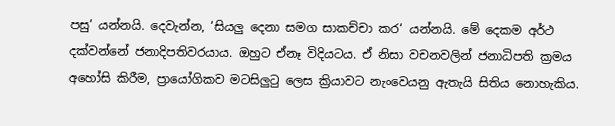පසු’ යන්නයි. දෙවැන්න, ‘සියලු දෙනා සමග සාකච්චා කර‘ යන්නයි. මේ දෙකම අර්ථ දක්වන්නේ ජනාදිපතිවරයාය. ඔහුට ඒනෑ විදියටය. ඒ නිසා වචනවලින් ජනාධිපති ක්‍රමය අහෝසි කිරීම, ප්‍රායෝගිකව මටසිලුටු ලෙස ක්‍රියාවට නැංවෙයනු ඇතැයි සිතිය නොහැකිය.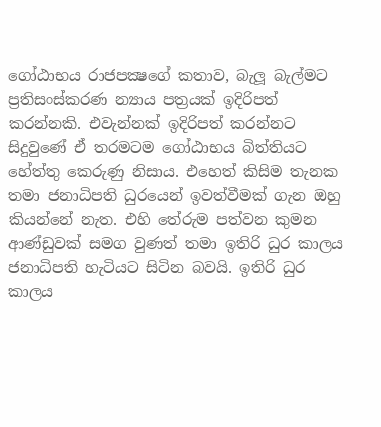ගෝඨාභය රාජපක්‍ෂගේ කතාව, බැලූ බැල්මට ප්‍රතිසංස්කරණ න්‍යාය පත්‍රයක් ඉදිරිපත් කරන්නකි. එවැන්නක් ඉදිරිපත් කරන්නට සිදුවුණේ ඒ තරමටම ගෝඨාභය බිත්තියට හේත්තු කෙරුණු නිසාය. එහෙත් කිසිම තැනක තමා ජනාධිපති ධුරයෙන් ඉවත්වීමක් ගැන ඔහු කියන්නේ නැත. එහි තේරුම පත්වන කුමන ආණ්ඩුවක් සමග වුණත් තමා ඉතිරි ධුර කාලය ජනාධිපති හැටියට සිටින බවයි. ඉතිරි ධුර කාලය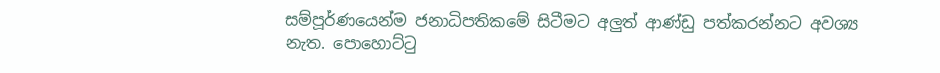සම්පූර්ණයෙන්ම ජනාධිපතිකමේ සිටීමට අලුත් ආණ්ඩු පත්කරන්නට අවශ්‍ය නැත. පොහොට්ටු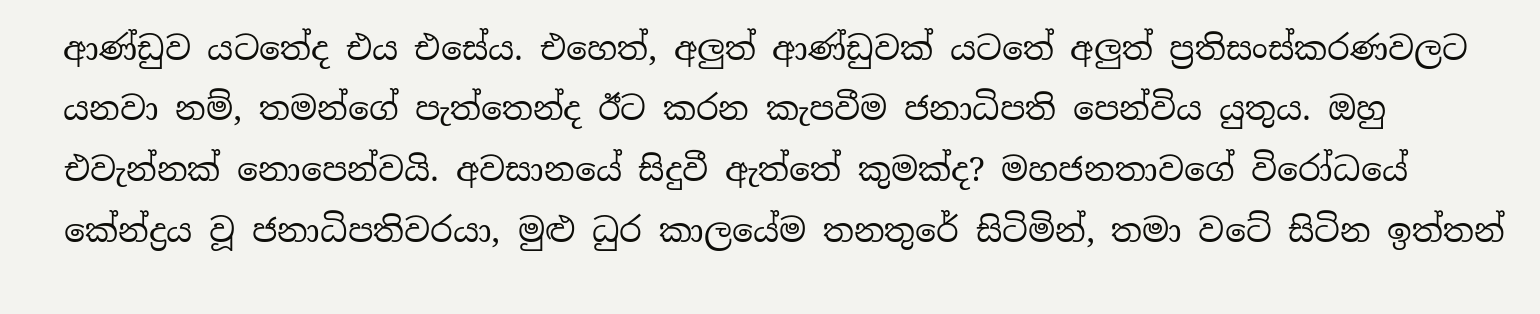ආණ්ඩුව යටතේද එය එසේය. එහෙත්, අලුත් ආණ්ඩුවක් යටතේ අලුත් ප්‍රතිසංස්කරණවලට යනවා නම්, තමන්ගේ පැත්තෙන්ද ඊට කරන කැපවීම ජනාධිපති පෙන්විය යුතුය. ඔහු එවැන්නක් නොපෙන්වයි. අවසානයේ සිදුවී ඇත්තේ කුමක්ද? මහජනතාවගේ විරෝධයේ කේන්ද්‍රය වූ ජනාධිපතිවරයා, මුළු ධුර කාලයේම තනතුරේ සිටිමින්, තමා වටේ සිටින ඉත්තන්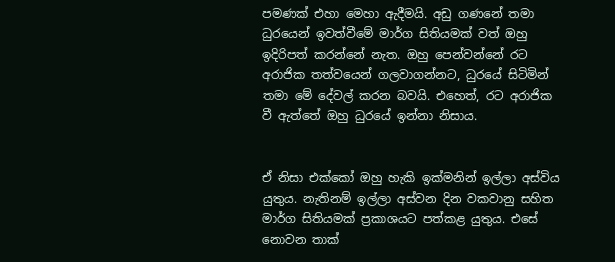පමණක් එහා මෙහා ඇදීමයි. අඩු ගණනේ තමා ධුරයෙන් ඉවත්වීමේ මාර්ග සිතියමක් වත් ඔහු ඉදිරිපත් කරන්නේ නැත. ඔහු පෙන්වන්නේ රට අරාජික තත්වයෙන් ගලවාගන්නට, ධුරයේ සිටිමින් තමා මේ දේවල් කරන බවයි. එහෙත්, රට අරාජික වී ඇත්තේ ඔහු ධුරයේ ඉන්නා නිසාය.


ඒ නිසා එක්කෝ ඔහු හැකි ඉක්මනින් ඉල්ලා අස්විය යුතුය. නැතිනම් ඉල්ලා අස්වන දින වකවානු සහිත මාර්ග සිතියමක් ප්‍රකාශයට පත්කළ යුතුය. එසේ නොවන තාක්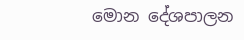මොන දේශපාලන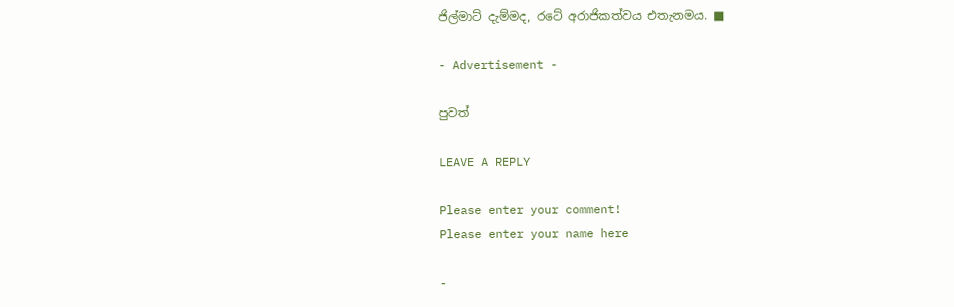ජිල්මාට් දැම්මද, රටේ අරාජිකත්වය එතැනමය. ■

- Advertisement -

පුවත්

LEAVE A REPLY

Please enter your comment!
Please enter your name here

-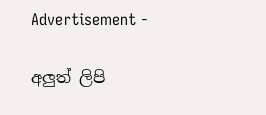Advertisement -

අලුත් ලිපි